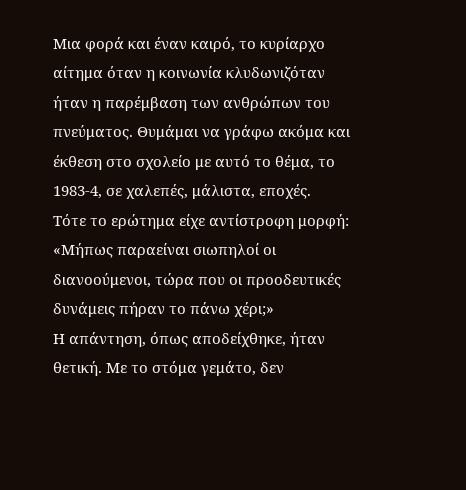Mια φορά και έναν καιρό, το κυρίαρχο αίτημα όταν η κοινωνία κλυδωνιζόταν ήταν η παρέμβαση των ανθρώπων του πνεύματος. Θυμάμαι να γράφω ακόμα και έκθεση στο σχολείο με αυτό το θέμα, το 1983-4, σε χαλεπές, μάλιστα, εποχές.
Τότε το ερώτημα είχε αντίστροφη μορφή: «Μήπως παραείναι σιωπηλοί οι διανοούμενοι, τώρα που οι προοδευτικές δυνάμεις πήραν το πάνω χέρι;»
Η απάντηση, όπως αποδείχθηκε, ήταν θετική. Με το στόμα γεμάτο, δεν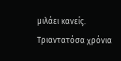μιλάει κανείς.
Τριαντατόσα χρόνια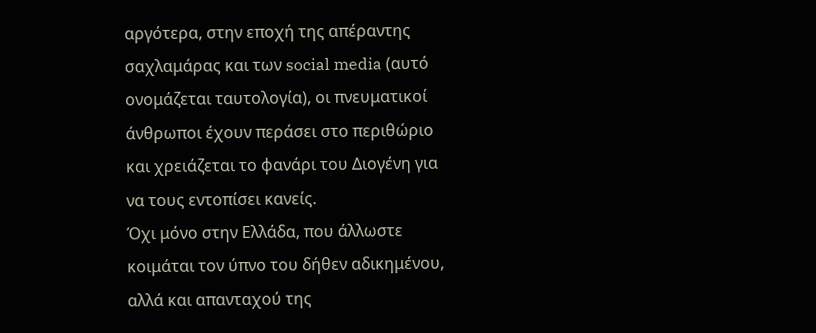αργότερα, στην εποχή της απέραντης σαχλαμάρας και των social media (αυτό ονομάζεται ταυτολογία), οι πνευματικοί άνθρωποι έχουν περάσει στο περιθώριο και χρειάζεται το φανάρι του Διογένη για να τους εντοπίσει κανείς.
Όχι μόνο στην Ελλάδα, που άλλωστε κοιμάται τον ύπνο του δήθεν αδικημένου, αλλά και απανταχού της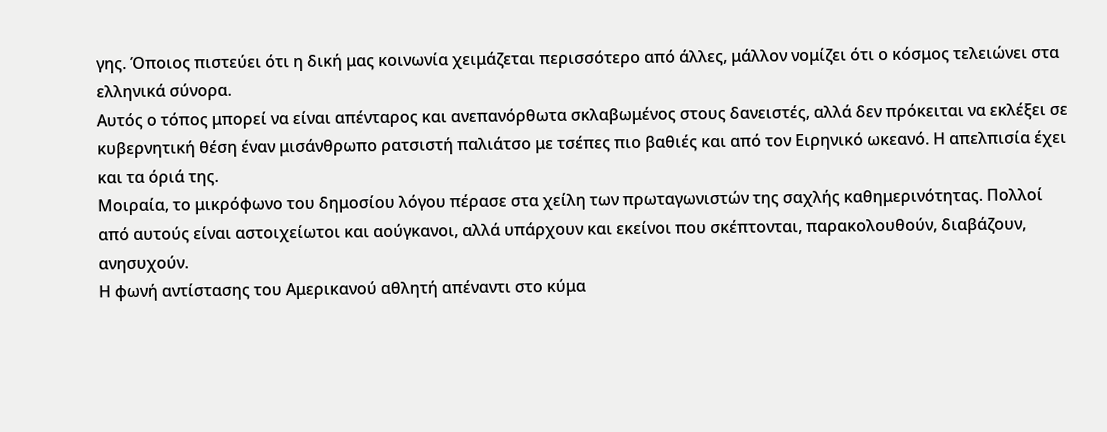γης. Όποιος πιστεύει ότι η δική μας κοινωνία χειμάζεται περισσότερο από άλλες, μάλλον νομίζει ότι ο κόσμος τελειώνει στα ελληνικά σύνορα.
Αυτός ο τόπος μπορεί να είναι απένταρος και ανεπανόρθωτα σκλαβωμένος στους δανειστές, αλλά δεν πρόκειται να εκλέξει σε κυβερνητική θέση έναν μισάνθρωπο ρατσιστή παλιάτσο με τσέπες πιο βαθιές και από τον Ειρηνικό ωκεανό. Η απελπισία έχει και τα όριά της.
Μοιραία, το μικρόφωνο του δημοσίου λόγου πέρασε στα χείλη των πρωταγωνιστών της σαχλής καθημερινότητας. Πολλοί από αυτούς είναι αστοιχείωτοι και αούγκανοι, αλλά υπάρχουν και εκείνοι που σκέπτονται, παρακολουθούν, διαβάζουν, ανησυχούν.
Η φωνή αντίστασης του Αμερικανού αθλητή απέναντι στο κύμα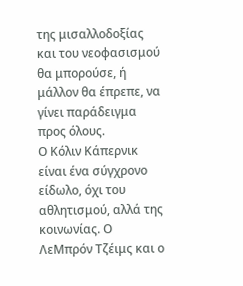της μισαλλοδοξίας και του νεοφασισμού θα μπορούσε, ή μάλλον θα έπρεπε, να γίνει παράδειγμα προς όλους.
Ο Κόλιν Κάπερνικ είναι ένα σύγχρονο είδωλο, όχι του αθλητισμού, αλλά της κοινωνίας. Ο ΛεΜπρόν Τζέιμς και ο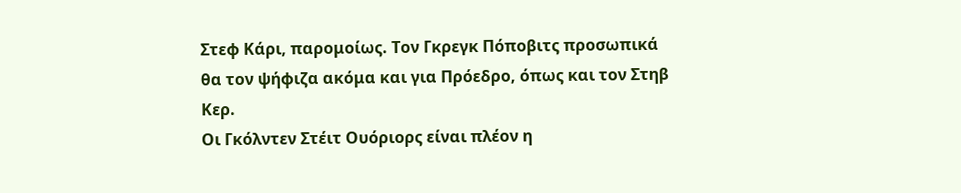Στεφ Κάρι, παρομοίως. Τον Γκρεγκ Πόποβιτς προσωπικά θα τον ψήφιζα ακόμα και για Πρόεδρο, όπως και τον Στηβ Κερ.
Οι Γκόλντεν Στέιτ Ουόριορς είναι πλέον η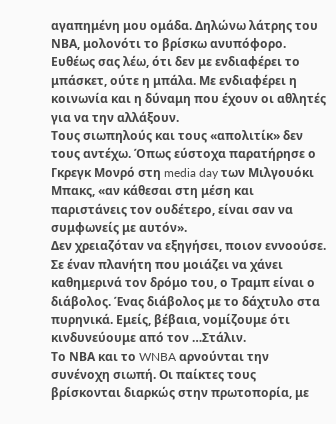αγαπημένη μου ομάδα. Δηλώνω λάτρης του ΝΒΑ, μολονότι το βρίσκω ανυπόφορο.
Ευθέως σας λέω, ότι δεν με ενδιαφέρει το μπάσκετ, ούτε η μπάλα. Με ενδιαφέρει η κοινωνία και η δύναμη που έχουν οι αθλητές για να την αλλάξουν.
Τους σιωπηλούς και τους «απολιτίκ» δεν τους αντέχω. Όπως εύστοχα παρατήρησε ο Γκρεγκ Μονρό στη media day των Μιλγουόκι Μπακς, «αν κάθεσαι στη μέση και παριστάνεις τον ουδέτερο, είναι σαν να συμφωνείς με αυτόν».
Δεν χρειαζόταν να εξηγήσει, ποιον εννοούσε. Σε έναν πλανήτη που μοιάζει να χάνει καθημερινά τον δρόμο του, ο Τραμπ είναι ο διάβολος. Ένας διάβολος με το δάχτυλο στα πυρηνικά. Εμείς, βέβαια, νομίζουμε ότι κινδυνεύουμε από τον …Στάλιν.
Το ΝΒΑ και το WNBA αρνούνται την συνένοχη σιωπή. Οι παίκτες τους βρίσκονται διαρκώς στην πρωτοπορία, με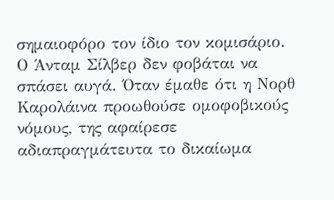σημαιοφόρο τον ίδιο τον κομισάριο.
Ο Άνταμ Σίλβερ δεν φοβάται να σπάσει αυγά. Όταν έμαθε ότι η Νορθ Καρολάινα προωθούσε ομοφοβικούς νόμους, της αφαίρεσε αδιαπραγμάτευτα το δικαίωμα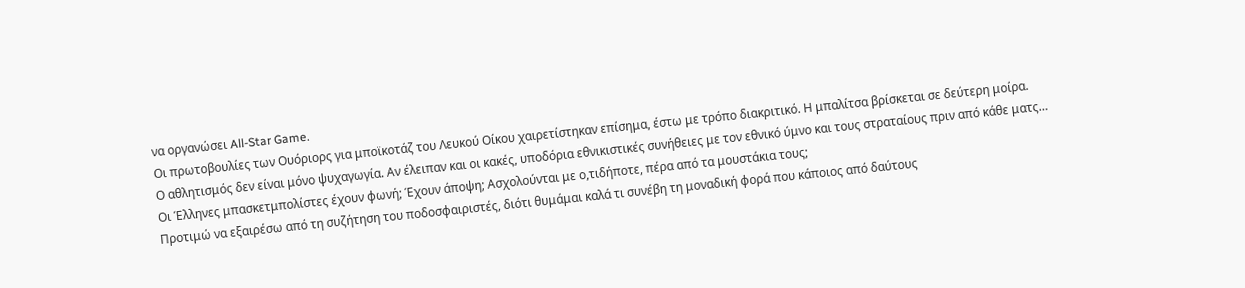να οργανώσει All-Star Game.
Οι πρωτοβουλίες των Ουόριορς για μποϊκοτάζ του Λευκού Οίκου χαιρετίστηκαν επίσημα, έστω με τρόπο διακριτικό. Η μπαλίτσα βρίσκεται σε δεύτερη μοίρα.
Ο αθλητισμός δεν είναι μόνο ψυχαγωγία. Αν έλειπαν και οι κακές, υποδόρια εθνικιστικές συνήθειες με τον εθνικό ύμνο και τους στραταίους πριν από κάθε ματς…
Οι Έλληνες μπασκετμπολίστες έχουν φωνή; Έχουν άποψη; Ασχολούνται με ο,τιδήποτε, πέρα από τα μουστάκια τους;
Προτιμώ να εξαιρέσω από τη συζήτηση του ποδοσφαιριστές, διότι θυμάμαι καλά τι συνέβη τη μοναδική φορά που κάποιος από δαύτους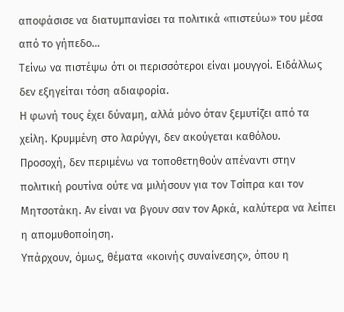αποφάσισε να διατυμπανίσει τα πολιτικά «πιστεύω» του μέσα από το γήπεδο…
Τείνω να πιστέψω ότι οι περισσότεροι είναι μουγγοί. Ειδάλλως δεν εξηγείται τόση αδιαφορία.
Η φωνή τους έχει δύναμη, αλλά μόνο όταν ξεμυτίζει από τα χείλη. Κρυμμένη στο λαρύγγι, δεν ακούγεται καθόλου.
Προσοχή, δεν περιμένω να τοποθετηθούν απέναντι στην πολιτική ρουτίνα ούτε να μιλήσουν για τον Τσίπρα και τον Μητσοτάκη. Αν είναι να βγουν σαν τον Αρκά, καλύτερα να λείπει η απομυθοποίηση.
Υπάρχουν, όμως, θέματα «κοινής συναίνεσης», όπου η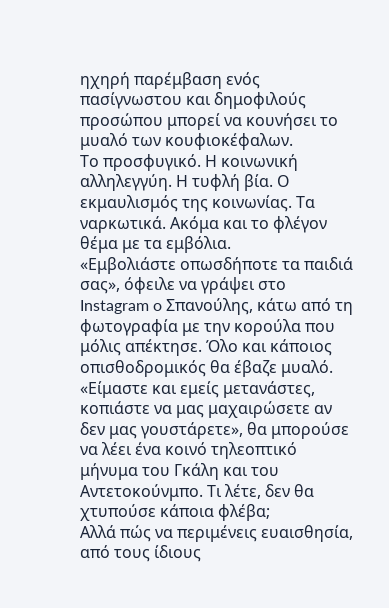ηχηρή παρέμβαση ενός πασίγνωστου και δημοφιλούς προσώπου μπορεί να κουνήσει το μυαλό των κουφιοκέφαλων.
Το προσφυγικό. Η κοινωνική αλληλεγγύη. Η τυφλή βία. Ο εκμαυλισμός της κοινωνίας. Τα ναρκωτικά. Ακόμα και το φλέγον θέμα με τα εμβόλια.
«Εμβολιάστε οπωσδήποτε τα παιδιά σας», όφειλε να γράψει στο Instagram o Σπανούλης, κάτω από τη φωτογραφία με την κορούλα που μόλις απέκτησε. Όλο και κάποιος οπισθοδρομικός θα έβαζε μυαλό.
«Είμαστε και εμείς μετανάστες, κοπιάστε να μας μαχαιρώσετε αν δεν μας γουστάρετε», θα μπορούσε να λέει ένα κοινό τηλεοπτικό μήνυμα του Γκάλη και του Αντετοκούνμπο. Τι λέτε, δεν θα χτυπούσε κάποια φλέβα;
Αλλά πώς να περιμένεις ευαισθησία, από τους ίδιους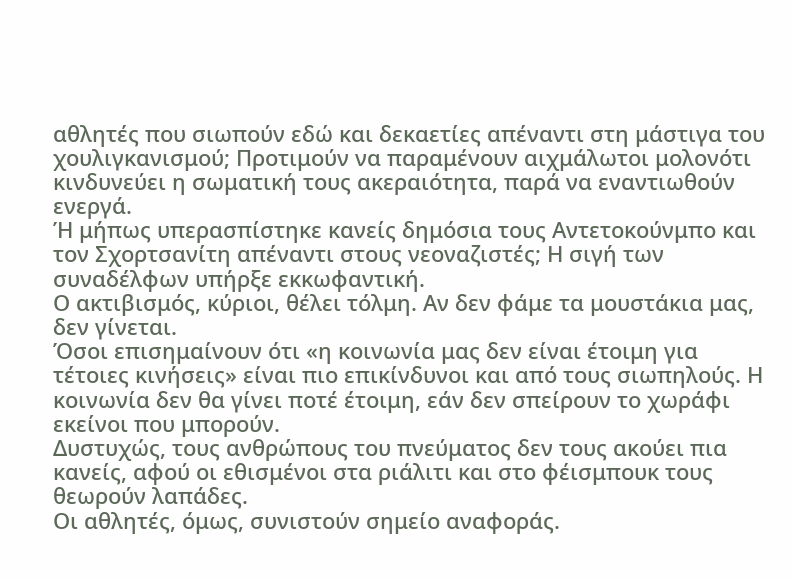αθλητές που σιωπούν εδώ και δεκαετίες απέναντι στη μάστιγα του χουλιγκανισμού; Προτιμούν να παραμένουν αιχμάλωτοι μολονότι κινδυνεύει η σωματική τους ακεραιότητα, παρά να εναντιωθούν ενεργά.
Ή μήπως υπερασπίστηκε κανείς δημόσια τους Αντετοκούνμπο και τον Σχορτσανίτη απέναντι στους νεοναζιστές; Η σιγή των συναδέλφων υπήρξε εκκωφαντική.
Ο ακτιβισμός, κύριοι, θέλει τόλμη. Αν δεν φάμε τα μουστάκια μας, δεν γίνεται.
Όσοι επισημαίνουν ότι «η κοινωνία μας δεν είναι έτοιμη για τέτοιες κινήσεις» είναι πιο επικίνδυνοι και από τους σιωπηλούς. Η κοινωνία δεν θα γίνει ποτέ έτοιμη, εάν δεν σπείρουν το χωράφι εκείνοι που μπορούν.
Δυστυχώς, τους ανθρώπους του πνεύματος δεν τους ακούει πια κανείς, αφού οι εθισμένοι στα ριάλιτι και στο φέισμπουκ τους θεωρούν λαπάδες.
Οι αθλητές, όμως, συνιστούν σημείο αναφοράς.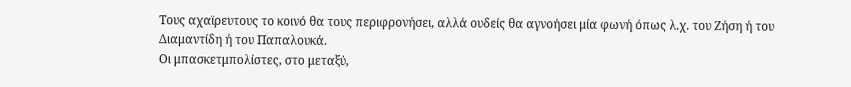Τους αχαϊρευτους το κοινό θα τους περιφρονήσει, αλλά ουδείς θα αγνοήσει μία φωνή όπως λ.χ. του Ζήση ή του Διαμαντίδη ή του Παπαλουκά.
Οι μπασκετμπολίστες, στο μεταξύ,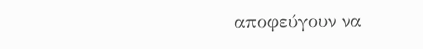αποφεύγουν να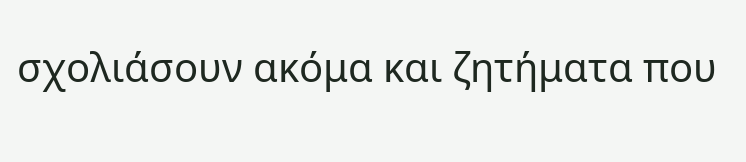σχολιάσουν ακόμα και ζητήματα που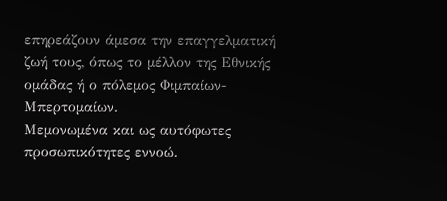επηρεάζουν άμεσα την επαγγελματική ζωή τους, όπως το μέλλον της Εθνικής ομάδας ή ο πόλεμος Φιμπαίων-Μπερτομαίων.
Μεμονωμένα και ως αυτόφωτες προσωπικότητες εννοώ.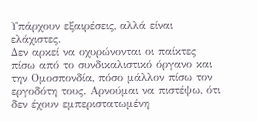Υπάρχουν εξαιρέσεις, αλλά είναι ελάχιστες.
Δεν αρκεί να οχυρώνονται οι παίκτες πίσω από το συνδικαλιστικό όργανο και την Ομοσπονδία, πόσο μάλλον πίσω τον εργοδότη τους. Αρνούμαι να πιστέψω, ότι δεν έχουν εμπεριστατωμένη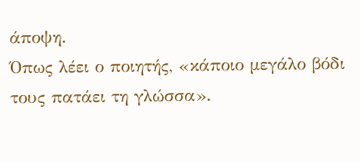άποψη.
Όπως λέει ο ποιητής, «κάποιο μεγάλο βόδι τους πατάει τη γλώσσα».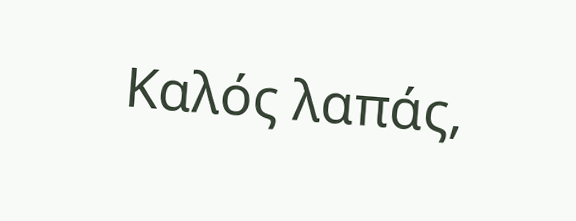Καλός λαπάς,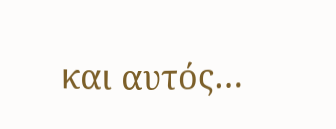και αυτός…